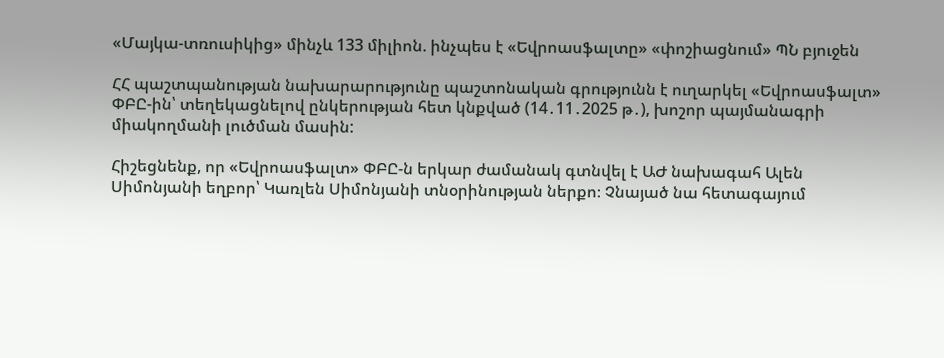«Մայկա-տռուսիկից» մինչև 133 միլիոն. ինչպես է «Եվրոասֆալտը» «փոշիացնում» ՊՆ բյուջեն

ՀՀ պաշտպանության նախարարությունը պաշտոնական գրությունն է ուղարկել «Եվրոասֆալտ» ՓԲԸ-ին՝ տեղեկացնելով ընկերության հետ կնքված (14․11․2025 թ․), խոշոր պայմանագրի միակողմանի լուծման մասին:

Հիշեցնենք, որ «Եվրոասֆալտ» ՓԲԸ-ն երկար ժամանակ գտնվել է ԱԺ նախագահ Ալեն Սիմոնյանի եղբոր՝ Կառլեն Սիմոնյանի տնօրինության ներքո։ Չնայած նա հետագայում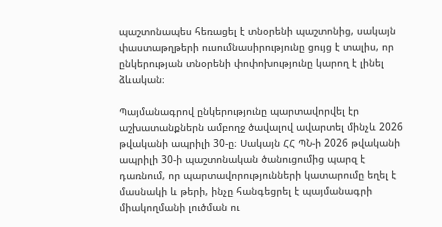պաշտոնապես հեռացել է տնօրենի պաշտոնից, սակայն փաստաթղթերի ուսումնասիրությունը ցույց է տալիս, որ ընկերության տնօրենի փոփոխությունը կարող է լինել ձևական։

Պայմանագրով ընկերությունը պարտավորվել էր աշխատանքներն ամբողջ ծավալով ավարտել մինչև 2026 թվականի ապրիլի 30-ը։ Սակայն ՀՀ ՊՆ-ի 2026 թվականի ապրիլի 30-ի պաշտոնական ծանուցումից պարզ է դառնում, որ պարտավորությունների կատարումը եղել է մասնակի և թերի, ինչը հանգեցրել է պայմանագրի միակողմանի լուծման ու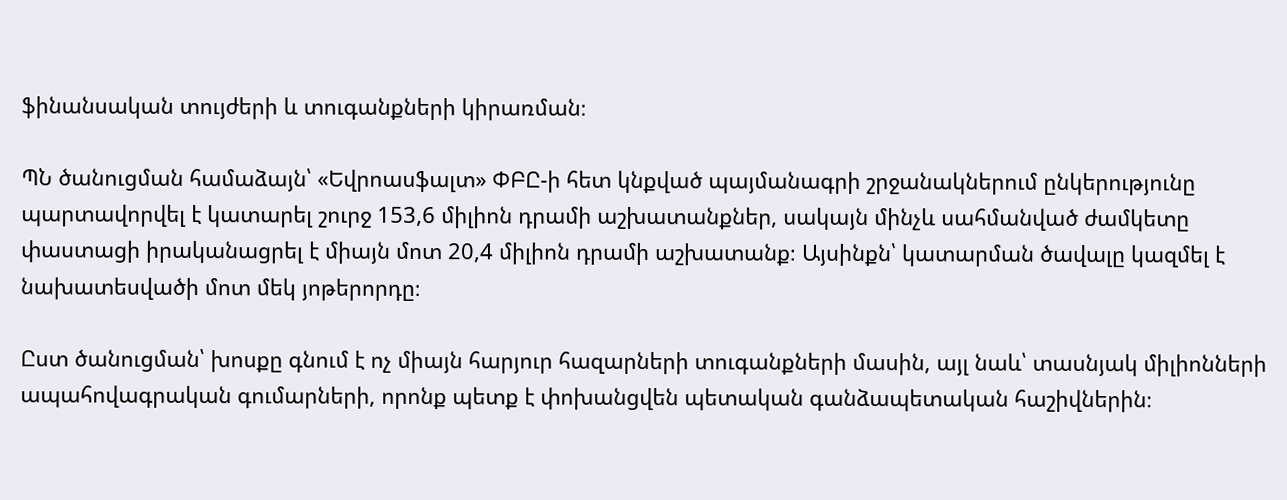ֆինանսական տույժերի և տուգանքների կիրառման։

ՊՆ ծանուցման համաձայն՝ «Եվրոասֆալտ» ՓԲԸ-ի հետ կնքված պայմանագրի շրջանակներում ընկերությունը պարտավորվել է կատարել շուրջ 153,6 միլիոն դրամի աշխատանքներ, սակայն մինչև սահմանված ժամկետը փաստացի իրականացրել է միայն մոտ 20,4 միլիոն դրամի աշխատանք։ Այսինքն՝ կատարման ծավալը կազմել է նախատեսվածի մոտ մեկ յոթերորդը։

Ըստ ծանուցման՝ խոսքը գնում է ոչ միայն հարյուր հազարների տուգանքների մասին, այլ նաև՝ տասնյակ միլիոնների ապահովագրական գումարների, որոնք պետք է փոխանցվեն պետական գանձապետական հաշիվներին։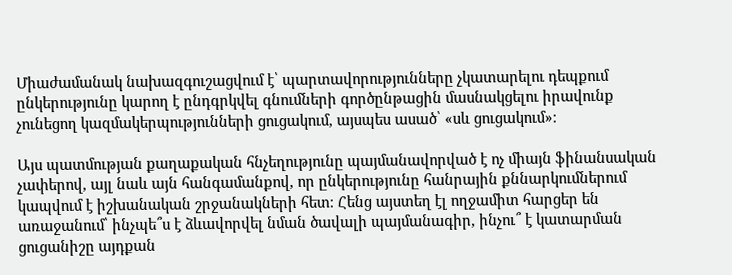Միաժամանակ նախազգուշացվում է՝ պարտավորությունները չկատարելու դեպքում ընկերությունը կարող է ընդգրկվել գնումների գործընթացին մասնակցելու իրավունք չունեցող կազմակերպությունների ցուցակում, այսպես ասած՝ «սև ցուցակում»։

Այս պատմության քաղաքական հնչեղությունը պայմանավորված է ոչ միայն ֆինանսական չափերով, այլ նաև այն հանգամանքով, որ ընկերությունը հանրային քննարկումներում կապվում է իշխանական շրջանակների հետ։ Հենց այստեղ էլ ողջամիտ հարցեր են առաջանում՝ ինչպե՞ս է ձևավորվել նման ծավալի պայմանագիր, ինչու՞ է կատարման ցուցանիշը այդքան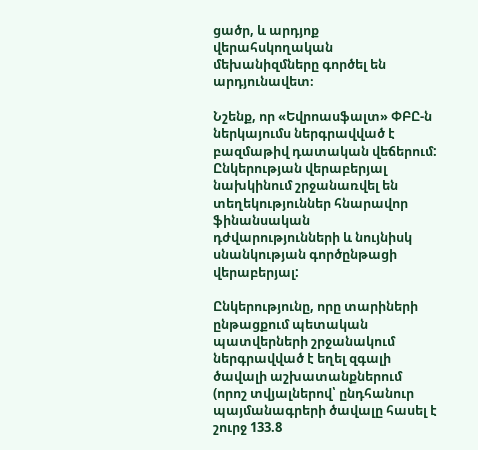ցածր, և արդյոք վերահսկողական մեխանիզմները գործել են արդյունավետ։

Նշենք, որ «Եվրոասֆալտ» ՓԲԸ-ն ներկայումս ներգրավված է բազմաթիվ դատական վեճերում: Ընկերության վերաբերյալ նախկինում շրջանառվել են տեղեկություններ հնարավոր ֆինանսական դժվարությունների և նույնիսկ սնանկության գործընթացի վերաբերյալ:

Ընկերությունը, որը տարիների ընթացքում պետական պատվերների շրջանակում ներգրավված է եղել զգալի ծավալի աշխատանքներում (որոշ տվյալներով՝ ընդհանուր պայմանագրերի ծավալը հասել է շուրջ 133.8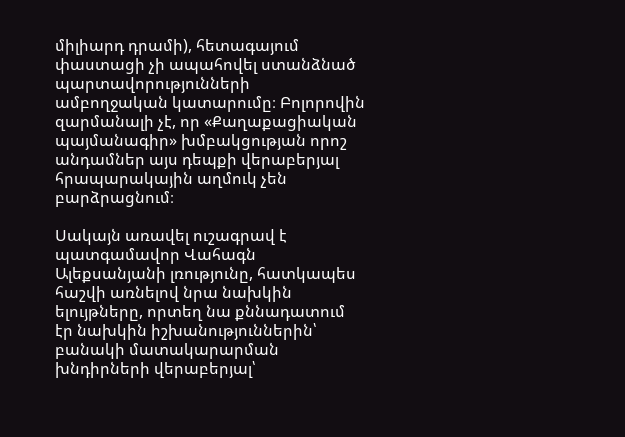միլիարդ դրամի), հետագայում փաստացի չի ապահովել ստանձնած պարտավորությունների ամբողջական կատարումը։ Բոլորովին զարմանալի չէ, որ «Քաղաքացիական պայմանագիր» խմբակցության որոշ անդամներ այս դեպքի վերաբերյալ հրապարակային աղմուկ չեն բարձրացնում։

Սակայն առավել ուշագրավ է պատգամավոր Վահագն Ալեքսանյանի լռությունը, հատկապես հաշվի առնելով նրա նախկին ելույթները, որտեղ նա քննադատում էր նախկին իշխանություններին՝ բանակի մատակարարման խնդիրների վերաբերյալ՝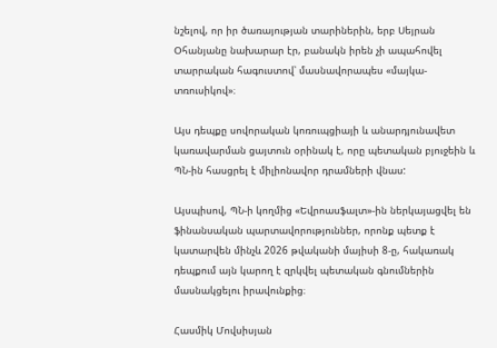նշելով, որ իր ծառայության տարիներին, երբ Սեյրան Օհանյանը նախարար էր, բանակն իրեն չի ապահովել տարրական հագուստով՝ մասնավորապես «մայկա-տռուսիկով»։

Այս դեպքը սովորական կոռուպցիայի և անարդյունավետ կառավարման ցայտուն օրինակ է, որը պետական բյուջեին և ՊՆ-ին հասցրել է միլիոնավոր դրամների վնաս:

Այսպիսով, ՊՆ-ի կողմից «Եվրոասֆալտ»-ին ներկայացվել են ֆինանսական պարտավորություններ, որոնք պետք է կատարվեն մինչև 2026 թվականի մայիսի 8-ը, հակառակ դեպքում այն կարող է զրկվել պետական գնումներին մասնակցելու իրավունքից։

Հասմիկ Մովսիսյան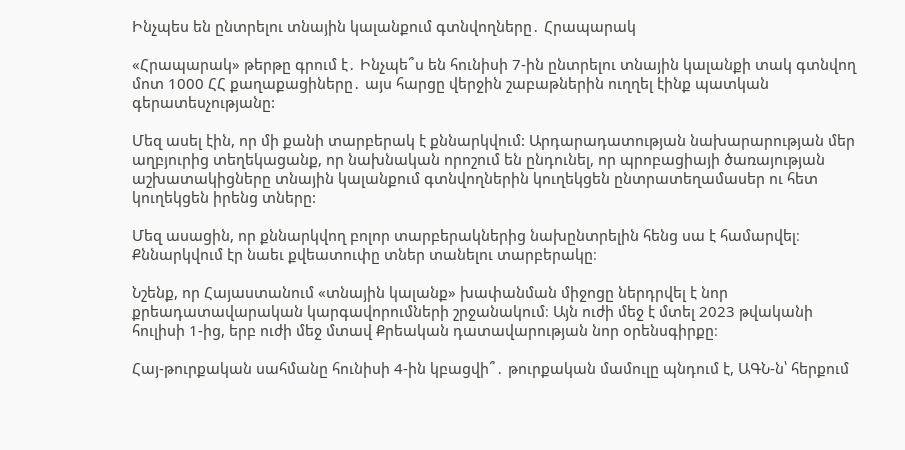Ինչպես են ընտրելու տնային կալանքում գտնվողները․ Հրապարակ

«Հրապարակ» թերթը գրում է․ Ինչպե՞ս են հունիսի 7-ին ընտրելու տնային կալանքի տակ գտնվող մոտ 1000 ՀՀ քաղաքացիները․ այս հարցը վերջին շաբաթներին ուղղել էինք պատկան գերատեսչությանը:

Մեզ ասել էին, որ մի քանի տարբերակ է քննարկվում: Արդարադատության նախարարության մեր աղբյուրից տեղեկացանք, որ նախնական որոշում են ընդունել, որ պրոբացիայի ծառայության աշխատակիցները տնային կալանքում գտնվողներին կուղեկցեն ընտրատեղամասեր ու հետ կուղեկցեն իրենց տները:

Մեզ ասացին, որ քննարկվող բոլոր տարբերակներից նախընտրելին հենց սա է համարվել։ Քննարկվում էր նաեւ քվեատուփը տներ տանելու տարբերակը։

Նշենք, որ Հայաստանում «տնային կալանք» խափանման միջոցը ներդրվել է նոր քրեադատավարական կարգավորումների շրջանակում։ Այն ուժի մեջ է մտել 2023 թվականի հուլիսի 1-ից, երբ ուժի մեջ մտավ Քրեական դատավարության նոր օրենսգիրքը։

Հայ-թուրքական սահմանը հունիսի 4-ին կբացվի՞․ թուրքական մամուլը պնդում է, ԱԳՆ-ն՝ հերքում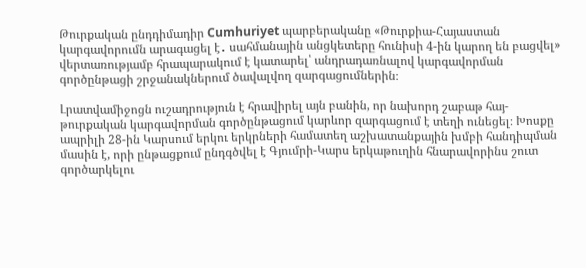Թուրքական ընդդիմադիր Cumhuriyet պարբերականը «Թուրքիա-Հայաստան կարգավորումն արագացել է․ սահմանային անցկետերը հունիսի 4-ին կարող են բացվել» վերտառությամբ հրապարակում է կատարել՝ անդրադառնալով կարգավորման գործընթացի շրջանակներում ծավալվող զարգացումներին։

Լրատվամիջոցն ուշադրություն է հրավիրել այն բանին, որ նախորդ շաբաթ հայ-թուրքական կարգավորման գործընթացում կարևոր զարգացում է տեղի ունեցել։ Խոսքը ապրիլի 28-ին Կարսում երկու երկրների համատեղ աշխատանքային խմբի հանդիպման մասին է, որի ընթացքում ընդգծվել է Գյումրի-Կարս երկաթուղին հնարավորինս շուտ գործարկելու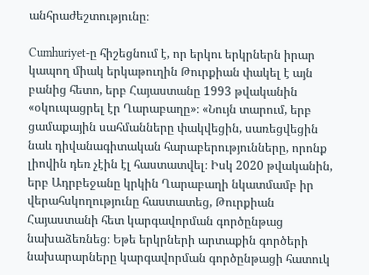անհրաժեշտությունը։

Cumhuriyet-ը հիշեցնում է, որ երկու երկրներն իրար կապող միակ երկաթուղին Թուրքիան փակել է այն բանից հետո, երբ Հայաստանը 1993 թվականին «օկուպացրել էր Ղարաբաղը»։ «Նույն տարում, երբ ցամաքային սահմանները փակվեցին, սառեցվեցին նաև դիվանագիտական հարաբերությունները, որոնք լիովին դեռ չէին էլ հաստատվել։ Իսկ 2020 թվականին, երբ Ադրբեջանը կրկին Ղարաբաղի նկատմամբ իր վերահսկողությունը հաստատեց, Թուրքիան Հայաստանի հետ կարգավորման գործընթաց նախաձեռնեց։ Եթե երկրների արտաքին գործերի նախարարները կարգավորման գործընթացի հատուկ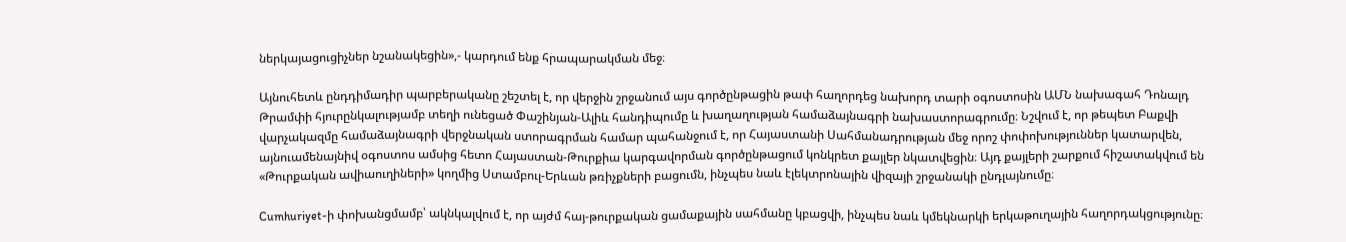ներկայացուցիչներ նշանակեցին»,- կարդում ենք հրապարակման մեջ։

Այնուհետև ընդդիմադիր պարբերականը շեշտել է, որ վերջին շրջանում այս գործընթացին թափ հաղորդեց նախորդ տարի օգոստոսին ԱՄՆ նախագահ Դոնալդ Թրամփի հյուրընկալությամբ տեղի ունեցած Փաշինյան-Ալիև հանդիպումը և խաղաղության համաձայնագրի նախաստորագրումը։ Նշվում է, որ թեպետ Բաքվի վարչակազմը համաձայնագրի վերջնական ստորագրման համար պահանջում է, որ Հայաստանի Սահմանադրության մեջ որոշ փոփոխություններ կատարվեն, այնուամենայնիվ օգոստոս ամսից հետո Հայաստան-Թուրքիա կարգավորման գործընթացում կոնկրետ քայլեր նկատվեցին։ Այդ քայլերի շարքում հիշատակվում են «Թուրքական ավիաուղիների» կողմից Ստամբուլ-Երևան թռիչքների բացումն, ինչպես նաև էլեկտրոնային վիզայի շրջանակի ընդլայնումը։

Cumhuriyet-ի փոխանցմամբ՝ ակնկալվում է, որ այժմ հայ-թուրքական ցամաքային սահմանը կբացվի, ինչպես նաև կմեկնարկի երկաթուղային հաղորդակցությունը։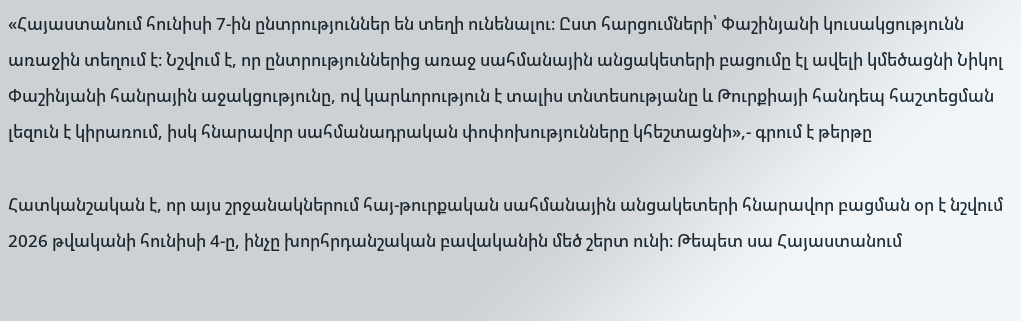«Հայաստանում հունիսի 7-ին ընտրություններ են տեղի ունենալու։ Ըստ հարցումների՝ Փաշինյանի կուսակցությունն առաջին տեղում է։ Նշվում է, որ ընտրություններից առաջ սահմանային անցակետերի բացումը էլ ավելի կմեծացնի Նիկոլ Փաշինյանի հանրային աջակցությունը, ով կարևորություն է տալիս տնտեսությանը և Թուրքիայի հանդեպ հաշտեցման լեզուն է կիրառում, իսկ հնարավոր սահմանադրական փոփոխությունները կհեշտացնի»,- գրում է թերթը

Հատկանշական է, որ այս շրջանակներում հայ-թուրքական սահմանային անցակետերի հնարավոր բացման օր է նշվում 2026 թվականի հունիսի 4-ը, ինչը խորհրդանշական բավականին մեծ շերտ ունի։ Թեպետ սա Հայաստանում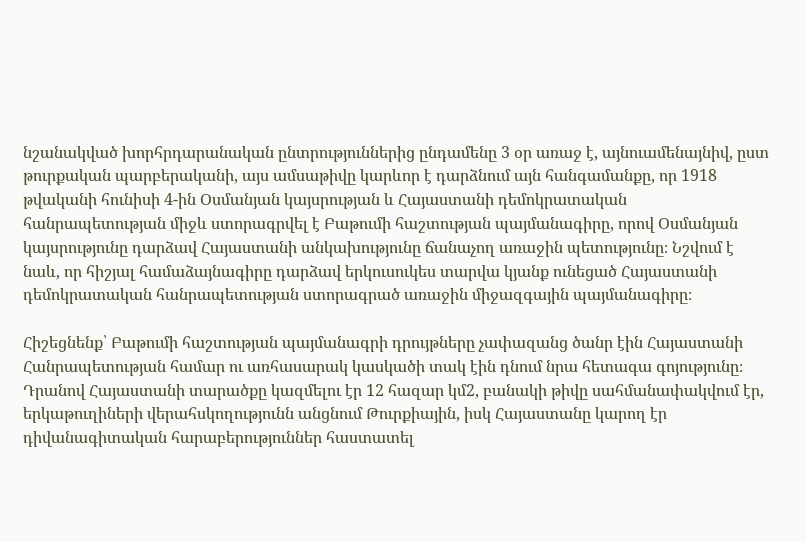նշանակված խորհրդարանական ընտրություններից ընդամենը 3 օր առաջ է, այնուամենայնիվ, ըստ թուրքական պարբերականի, այս ամսաթիվը կարևոր է դարձնում այն հանգամանքը, որ 1918 թվականի հունիսի 4-ին Օսմանյան կայսրության և Հայաստանի դեմոկրատական հանրապետության միջև ստորագրվել է Բաթումի հաշտության պայմանագիրը, որով Օսմանյան կայսրությունը դարձավ Հայաստանի անկախությունը ճանաչող առաջին պետությունը։ Նշվում է նաև, որ հիշյալ համաձայնագիրը դարձավ երկուսուկես տարվա կյանք ունեցած Հայաստանի դեմոկրատական հանրապետության ստորագրած առաջին միջազգային պայմանագիրը։

Հիշեցնենք՝ Բաթումի հաշտության պայմանագրի դրույթները չափազանց ծանր էին Հայաստանի Հանրապետության համար ու առհասարակ կասկածի տակ էին դնում նրա հետագա գոյությունը։ Դրանով Հայաստանի տարածքը կազմելու էր 12 հազար կմ2, բանակի թիվը սահմանափակվում էր, երկաթուղիների վերահսկողությունն անցնում Թուրքիային, իսկ Հայաստանը կարող էր դիվանագիտական հարաբերություններ հաստատել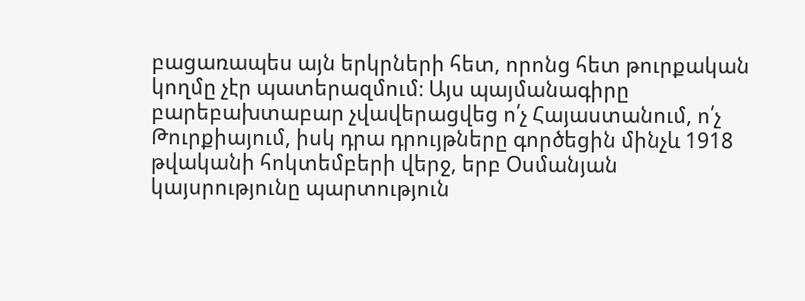բացառապես այն երկրների հետ, որոնց հետ թուրքական կողմը չէր պատերազմում։ Այս պայմանագիրը բարեբախտաբար չվավերացվեց ո՛չ Հայաստանում, ո՛չ Թուրքիայում, իսկ դրա դրույթները գործեցին մինչև 1918 թվականի հոկտեմբերի վերջ, երբ Օսմանյան կայսրությունը պարտություն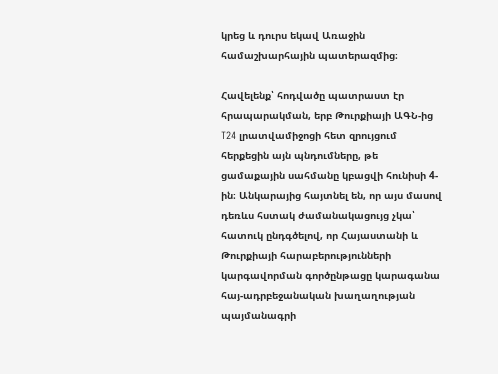կրեց և դուրս եկավ Առաջին համաշխարհային պատերազմից։

Հավելենք՝ հոդվածը պատրաստ էր հրապարակման, երբ Թուրքիայի ԱԳՆ-ից T24 լրատվամիջոցի հետ զրույցում հերքեցին այն պնդումները, թե ցամաքային սահմանը կբացվի հունիսի 4-ին։ Անկարայից հայտնել են, որ այս մասով դեռևս հստակ ժամանակացույց չկա՝ հատուկ ընդգծելով, որ Հայաստանի և Թուրքիայի հարաբերությունների կարգավորման գործընթացը կարագանա հայ-ադրբեջանական խաղաղության պայմանագրի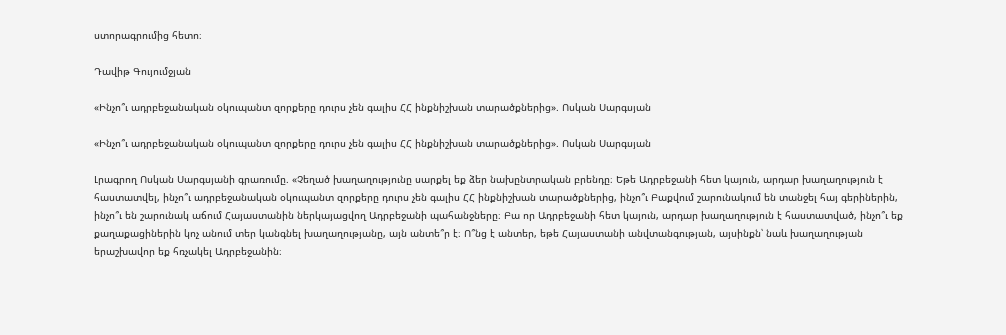ստորագրումից հետո։

Դավիթ Գույումջյան

«Ինչո՞ւ ադրբեջանական օկուպանտ զորքերը դուրս չեն գալիս ՀՀ ինքնիշխան տարածքներից». Ոսկան Սարգսյան

«Ինչո՞ւ ադրբեջանական օկուպանտ զորքերը դուրս չեն գալիս ՀՀ ինքնիշխան տարածքներից». Ոսկան Սարգսյան

Լրագրող Ոսկան Սարգսյանի գրառումը. «Չեղած խաղաղությունը սարքել եք ձեր նախընտրական բրենդը։ Եթե Ադրբեջանի հետ կայուն, արդար խաղաղություն է հաստատվել, ինչո՞ւ ադրբեջանական օկուպանտ զորքերը դուրս չեն գալիս ՀՀ ինքնիշխան տարածքներից, ինչո՞ւ Բաքվում շարունակում են տանջել հայ գերիներին, ինչո՞ւ են շարունակ աճում Հայաստանին ներկայացվող Ադրբեջանի պահանջները։ Բա որ Ադրբեջանի հետ կայուն, արդար խաղաղություն է հաստատված, ինչո՞ւ եք քաղաքացիներին կոչ անում տեր կանգնել խաղաղությանը, այն անտե՞ր է։ Ո՞նց է անտեր, եթե Հայաստանի անվտանգության, այսինքն՝ նաև խաղաղության երաշխավոր եք հռչակել Ադրբեջանին։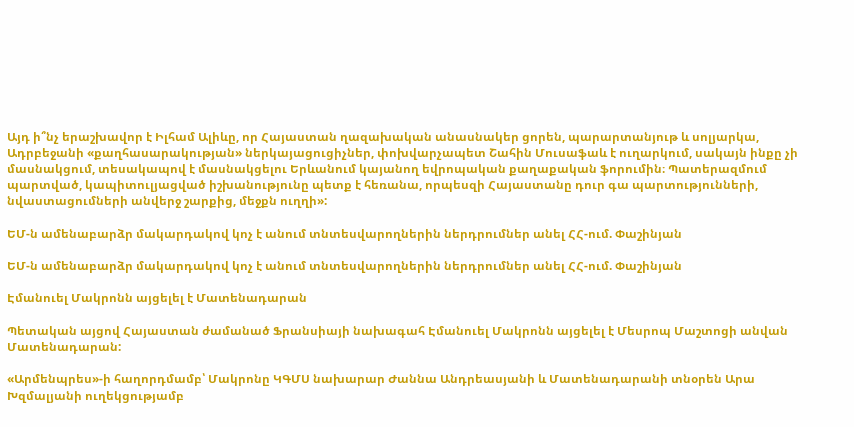Այդ ի՞նչ երաշխավոր է Իլհամ Ալիևը, որ Հայաստան ղազախական անասնակեր ցորեն, պարարտանյութ և սոլյարկա, Ադրբեջանի «քաղհասարակության» ներկայացուցիչներ, փոխվարչապետ Շահին Մուսաֆաև է ուղարկում, սակայն ինքը չի մասնակցում, տեսակապով է մասնակցելու Երևանում կայանող եվրոպական քաղաքական ֆորումին։ Պատերազմում պարտված, կապիտուլյացված իշխանությունը պետք է հեռանա, որպեսզի Հայաստանը դուր գա պարտությունների, նվաստացումների անվերջ շարքից, մեջքն ուղղի»:

ԵՄ-ն ամենաբարձր մակարդակով կոչ է անում տնտեսվարողներին ներդրումներ անել ՀՀ-ում. Փաշինյան

ԵՄ-ն ամենաբարձր մակարդակով կոչ է անում տնտեսվարողներին ներդրումներ անել ՀՀ-ում. Փաշինյան

Էմանուել Մակրոնն այցելել է Մատենադարան

Պետական այցով Հայաստան ժամանած Ֆրանսիայի նախագահ Էմանուել Մակրոնն այցելել է Մեսրոպ Մաշտոցի անվան Մատենադարան:

«Արմենպրես»-ի հաղորդմամբ՝ Մակրոնը ԿԳՄՍ նախարար Ժաննա Անդրեասյանի և Մատենադարանի տնօրեն Արա Խզմալյանի ուղեկցությամբ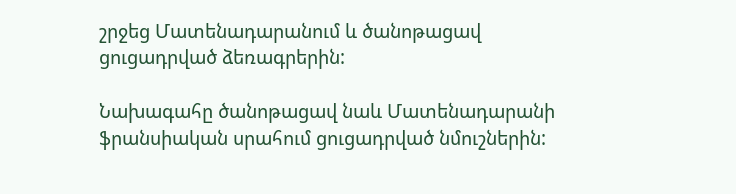շրջեց Մատենադարանում և ծանոթացավ ցուցադրված ձեռագրերին:

Նախագահը ծանոթացավ նաև Մատենադարանի ֆրանսիական սրահում ցուցադրված նմուշներին: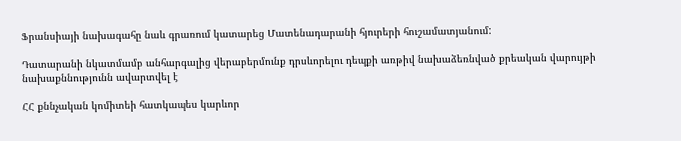Ֆրանսիայի նախագահը նաև գրառում կատարեց Մատենադարանի հյուրերի հուշամատյանում:

Դատարանի նկատմամբ անհարգալից վերաբերմունք դրսևորելու դեպքի առթիվ նախաձեռնված քրեական վարույթի նախաքննությունն ավարտվել է

ՀՀ քննչական կոմիտեի հատկապես կարևոր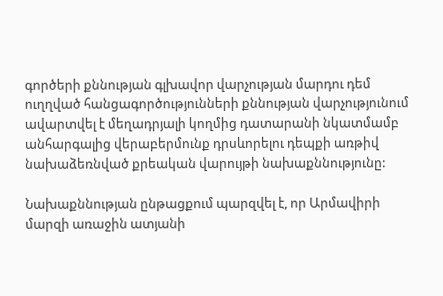գործերի քննության գլխավոր վարչության մարդու դեմ ուղղված հանցագործությունների քննության վարչությունում ավարտվել է մեղադրյալի կողմից դատարանի նկատմամբ անհարգալից վերաբերմունք դրսևորելու դեպքի առթիվ նախաձեռնված քրեական վարույթի նախաքննությունը:

Նախաքննության ընթացքում պարզվել է, որ Արմավիրի մարզի առաջին ատյանի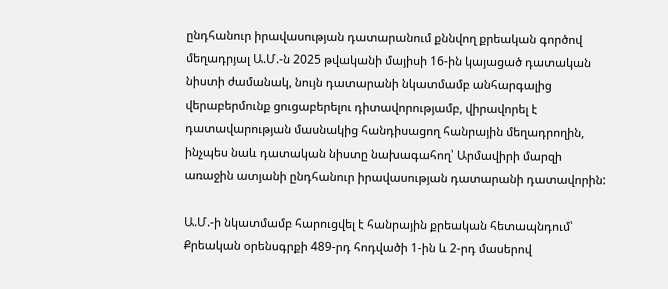ընդհանուր իրավասության դատարանում քննվող քրեական գործով մեղադրյալ Ա.Մ.-ն 2025 թվականի մայիսի 16-ին կայացած դատական նիստի ժամանակ, նույն դատարանի նկատմամբ անհարգալից վերաբերմունք ցուցաբերելու դիտավորությամբ, վիրավորել է դատավարության մասնակից հանդիսացող հանրային մեղադրողին, ինչպես նաև դատական նիստը նախագահող՝ Արմավիրի մարզի առաջին ատյանի ընդհանուր իրավասության դատարանի դատավորին:

Ա.Մ.-ի նկատմամբ հարուցվել է հանրային քրեական հետապնդում՝ Քրեական օրենսգրքի 489-րդ հոդվածի 1-ին և 2-րդ մասերով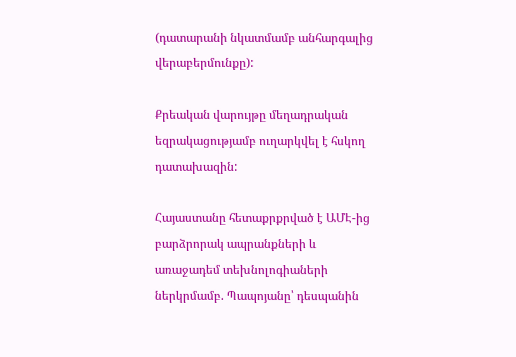(դատարանի նկատմամբ անհարգալից վերաբերմունքը):

Քրեական վարույթը մեղադրական եզրակացությամբ ուղարկվել է հսկող դատախազին:

Հայաստանը հետաքրքրված է ԱՄԷ-ից բարձրորակ ապրանքների և առաջադեմ տեխնոլոգիաների ներկրմամբ. Պապոյանը՝ դեսպանին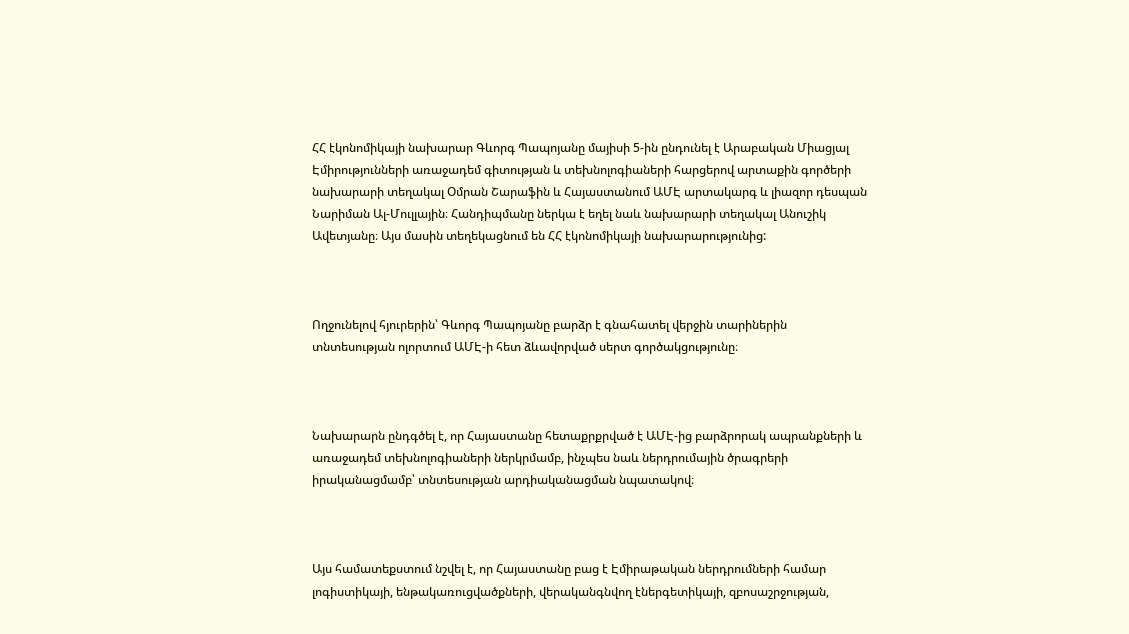ՀՀ էկոնոմիկայի նախարար Գևորգ Պապոյանը մայիսի 5-ին ընդունել է Արաբական Միացյալ Էմիրությունների առաջադեմ գիտության և տեխնոլոգիաների հարցերով արտաքին գործերի նախարարի տեղակալ Օմրան Շարաֆին և Հայաստանում ԱՄԷ արտակարգ և լիազոր դեսպան Նարիման Ալ-Մուլլային։ Հանդիպմանը ներկա է եղել նաև նախարարի տեղակալ Անուշիկ Ավետյանը։ Այս մասին տեղեկացնում են ՀՀ էկոնոմիկայի նախարարությունից:



Ողջունելով հյուրերին՝ Գևորգ Պապոյանը բարձր է գնահատել վերջին տարիներին տնտեսության ոլորտում ԱՄԷ-ի հետ ձևավորված սերտ գործակցությունը։



Նախարարն ընդգծել է, որ Հայաստանը հետաքրքրված է ԱՄԷ-ից բարձրորակ ապրանքների և առաջադեմ տեխնոլոգիաների ներկրմամբ, ինչպես նաև ներդրումային ծրագրերի իրականացմամբ՝ տնտեսության արդիականացման նպատակով։



Այս համատեքստում նշվել է, որ Հայաստանը բաց է Էմիրաթական ներդրումների համար լոգիստիկայի, ենթակառուցվածքների, վերականգնվող էներգետիկայի, զբոսաշրջության,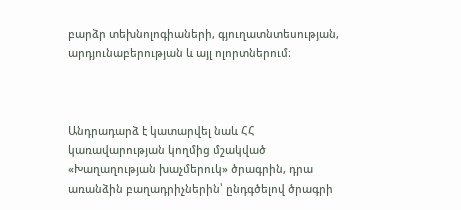բարձր տեխնոլոգիաների, գյուղատնտեսության, արդյունաբերության և այլ ոլորտներում։



Անդրադարձ է կատարվել նաև ՀՀ կառավարության կողմից մշակված «Խաղաղության խաչմերուկ» ծրագրին, դրա առանձին բաղադրիչներին՝ ընդգծելով ծրագրի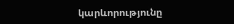կարևորությունը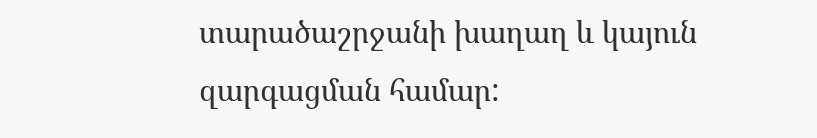տարածաշրջանի խաղաղ և կայուն զարգացման համար: